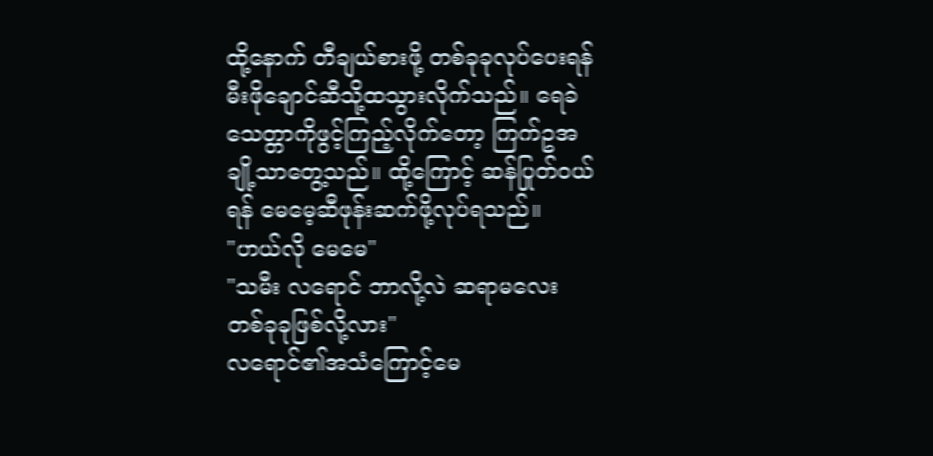ထို့နောက် တီချယ်စားဖို့ တစ်ခုခုလုပ်ပေးရန် မီးဖိုချောင်ဆီသို့ထသွားလိုက်သည်။ ရေခဲသေတ္တာကိုဖွင့်ကြည့်လိုက်တော့ ကြက်ဥအချို့သာတွေ့သည်။ ထို့ကြောင့် ဆန်ပြုတ်ဝယ်ရန် မေမေ့ဆီဖုန်းဆက်ဖို့လုပ်ရသည်။
"ဟယ်လို မေမေ"
"သမီး လရောင် ဘာလို့လဲ ဆရာမလေး တစ်ခုခုဖြစ်လို့လား"
လရောင်၏အသံကြောင့်မေ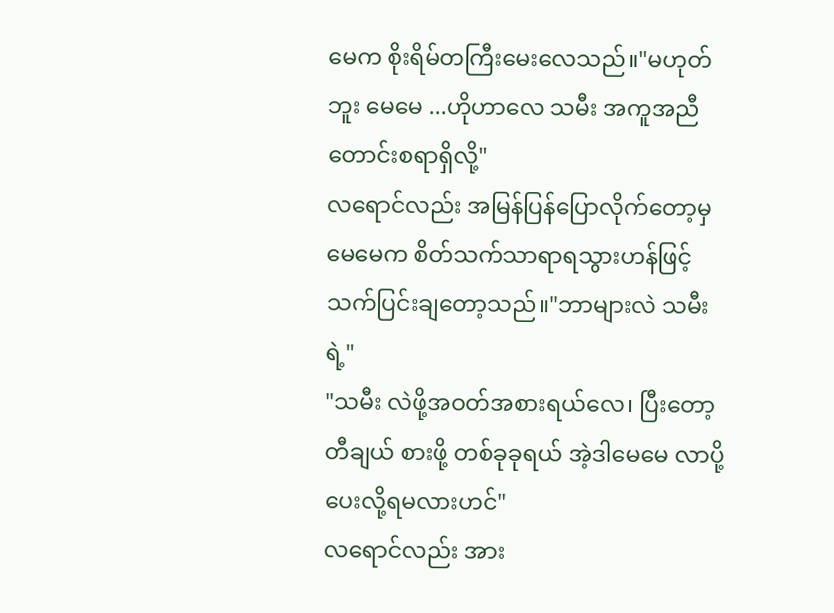မေက စိုးရိမ်တကြီးမေးလေသည်။"မဟုတ်ဘူး မေမေ ...ဟိုဟာလေ သမီး အကူအညီတောင်းစရာရှိလို့"
လရောင်လည်း အမြန်ပြန်ပြောလိုက်တော့မှ မေမေက စိတ်သက်သာရာရသွားဟန်ဖြင့် သက်ပြင်းချတော့သည်။"ဘာများလဲ သမီးရဲ့"
"သမီး လဲဖို့အဝတ်အစားရယ်လေ၊ ပြီးတော့ တီချယ် စားဖို့ တစ်ခုခုရယ် အဲ့ဒါမေမေ လာပို့ပေးလို့ရမလားဟင်"
လရောင်လည်း အား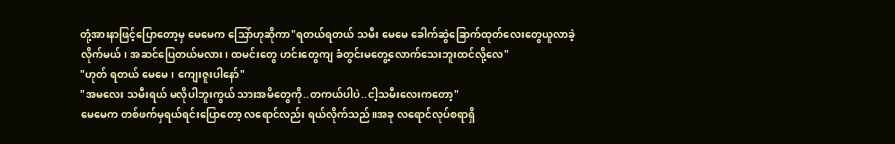တုံ့အားနာဖြင့်ပြောတော့မှ မေမေက သြော်ဟုဆိုကာ"ရတယ်ရတယ် သမီး မေမေ ခေါက်ဆွဲခြောက်ထုတ်လေးတွေယူလာခဲ့လိုက်မယ်၊ အဆင်ပြေတယ်မလား၊ ထမင်းတွေ ဟင်းတွေကျ ခံတွင်းမတွေ့လောက်သေးဘူးထင်လို့လေ"
"ဟုတ် ရတယ် မေမေ၊ ကျေးဇူးပါနော်"
"အမလေး သမီးရယ် မလိုပါဘူးကွယ် သားအမိတွေကို..တကယ်ပါပဲ..ငါ့သမီးလေးကတော့"
မေမေက တစ်ဖက်မှရယ်ရင်းပြောတော့ လရောင်လည်း ရယ်လိုက်သည်။အခု လရောင်လုပ်စရာရှိ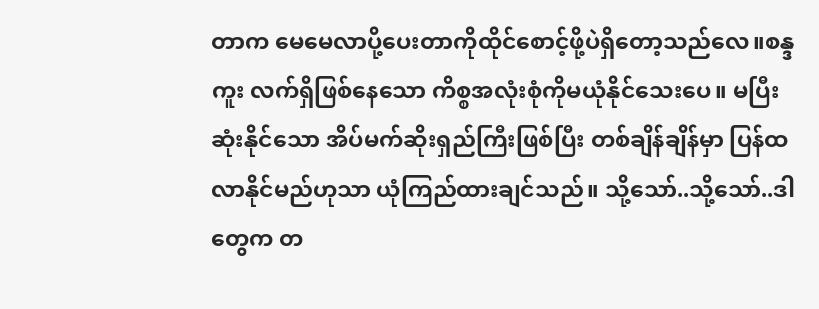တာက မေမေလာပို့ပေးတာကိုထိုင်စောင့်ဖို့ပဲရှိတော့သည်လေ။စန္ဒကူး လက်ရှိဖြစ်နေသော ကိစ္စအလုံးစုံကိုမယုံနိုင်သေးပေ။ မပြီးဆုံးနိုင်သော အိပ်မက်ဆိုးရှည်ကြီးဖြစ်ပြီး တစ်ချိန်ချိန်မှာ ပြန်ထလာနိုင်မည်ဟုသာ ယုံကြည်ထားချင်သည်။ သို့သော်..သို့သော်..ဒါတွေက တ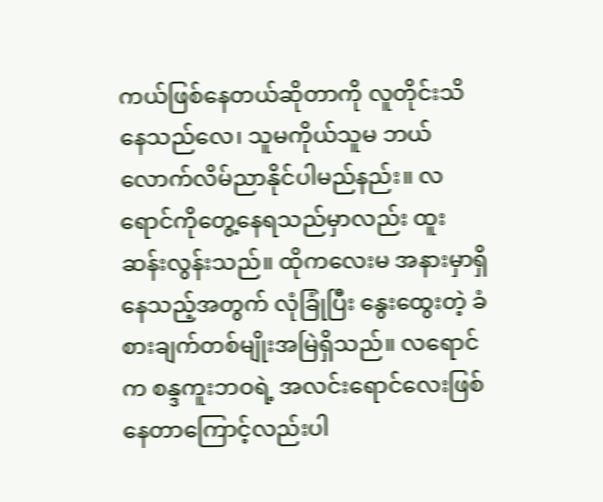ကယ်ဖြစ်နေတယ်ဆိုတာကို လူတိုင်းသိနေသည်လေ၊ သူမကိုယ်သူမ ဘယ်လောက်လိမ်ညာနိုင်ပါမည်နည်း။ လရောင်ကိုတွေ့နေရသည်မှာလည်း ထူးဆန်းလွန်းသည်။ ထိုကလေးမ အနားမှာရှိနေသည့်အတွက် လုံခြုံပြီး နွေးထွေးတဲ့ ခံစားချက်တစ်မျိုးအမြဲရှိသည်။ လရောင်က စန္ဒကူးဘဝရဲ့ အလင်းရောင်လေးဖြစ်နေတာကြောင့်လည်းပါ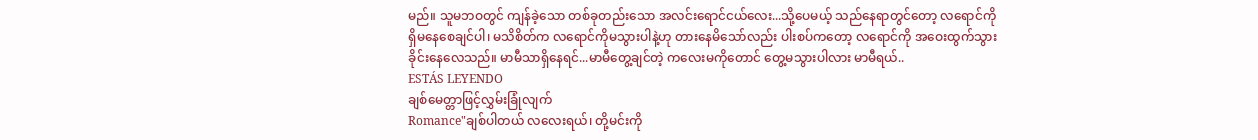မည်။ သူမဘဝတွင် ကျန်ခဲ့သော တစ်ခုတည်းသော အလင်းရောင်ငယ်လေး...သို့ပေမယ့် သည်နေရာတွင်တော့ လရောင်ကိုရှိမနေစေချင်ပါ၊ မသိစိတ်က လရောင်ကိုမသွားပါနဲ့ဟု တားနေမိသော်လည်း ပါးစပ်ကတော့ လရောင်ကို အဝေးထွက်သွားခိုင်းနေလေသည်။ မာမီသာရှိနေရင်...မာမီတွေ့ချင်တဲ့ ကလေးမကိုတောင် တွေ့မသွားပါလား မာမီရယ်..
ESTÁS LEYENDO
ချစ်မေတ္တာဖြင့်လွှမ်းခြုံလျက်
Romance"ချစ်ပါတယ် လလေးရယ်၊ တို့မင်းကို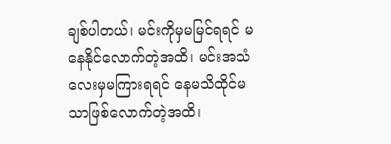ချစ်ပါတယ်၊ မင်းကိုမှမမြင်ရရင် မနေနိုင်လောက်တဲ့အထိ၊ မင်းအသံလေးမှမကြားရရင် နေမသိထိုင်မသာဖြစ်လောက်တဲ့အထိ၊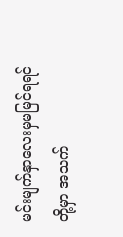မင်းမျက်နှာလေးမှမမြင်ရရင် တို့မှာ အသက်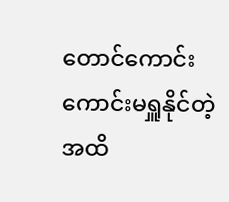တောင်ကောင်းကောင်းမရှူနိုင်တဲ့အထိ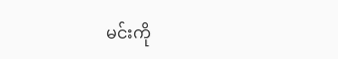မင်းကို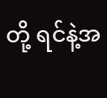တို့ ရင်နဲ့အ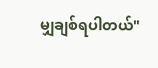မျှချစ်ရပါတယ်"